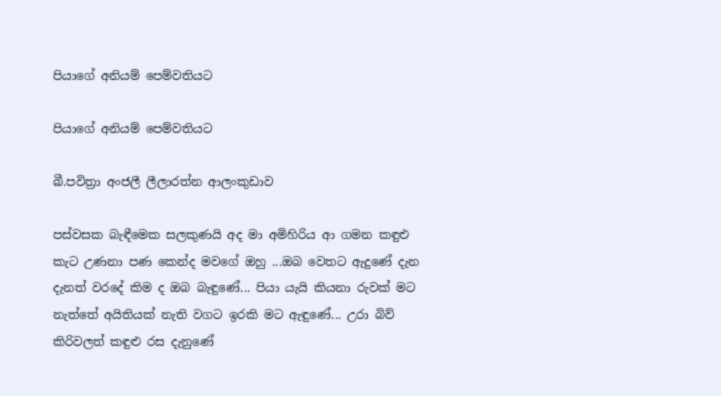පියාගේ අනියම් පෙම්වතියට

පියාගේ අනියම් පෙම්වතියට

බී.පවිත්‍රා අංජලී ලීලාරත්න ආලංකුඩාව

පස්වසක බැඳීමෙක සලකුණයි අද මා අමිහිරිය ආ ගමන කඳුළු කැට උණනා පණ කෙන්ද මවගේ ඔහු ...ඔබ වෙතට ඇදුණේ දැන දැනත් වරදේ කිම ද ඔබ බැඳුණේ... පියා යැයි කියනා රුවක් මට නැත්තේ අයිතියක් නැති වගට ඉරකි මට ඇඳුණේ... උරා බිව් කිරිවලත් කඳුළු රස දැනුණේ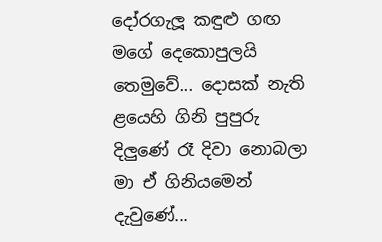දෝරගැලූ කඳුළු ගඟ මගේ දෙකොපුලයි තෙමුවේ... දොසක් නැති ළයෙහි ගිනි පුපුරු දිලුණේ රෑ දිවා නොබලා මා ඒ ගිනියමෙන් දැවුණේ...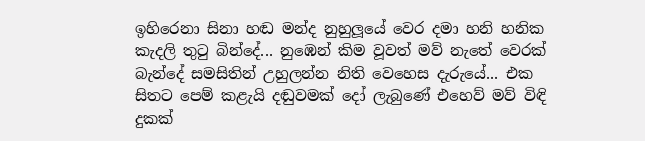ඉහිරෙනා සිනා හඬ මන්ද නුහුලූයේ වෙර දමා හනි හනික කැදලි තුටු බින්දේ... නුඹෙන් කිම වූවත් මව් නැතේ වෙරක් බැන්දේ සමසිතින් උහුලන්න නිති වෙහෙස දැරුයේ... එක සිතට පෙම් කළැයි දඬුවමක් දෝ ලැබුණේ එහෙව් මව් විඳි දුකක්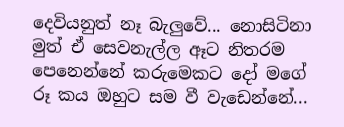දෙවියනුත් නෑ බැලුවේ... නොසිටිනා මුත් ඒ සෙවනැල්ල ඈට නිතරම පෙනෙන්නේ කරුමෙකට දෝ මගේ රූ කය ඔහුට සම වී වැඩෙන්නේ...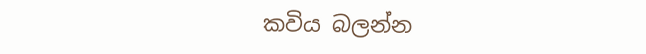කවිය බලන්න